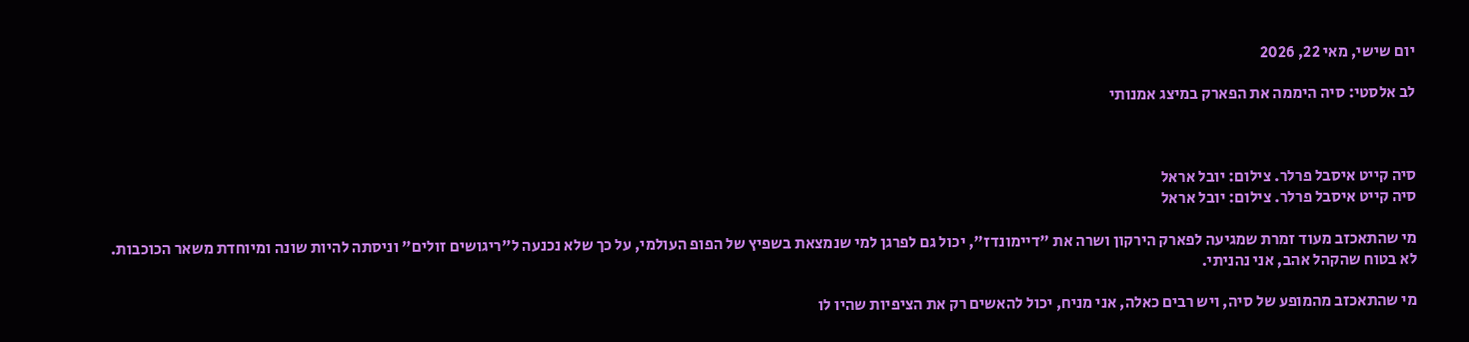יום שישי, מאי 22, 2026

לב אלסטי: סיה היממה את הפארק במיצג אמנותי



סיה קייט איסבל פרלר. צילום: יובל אראל
סיה קייט איסבל פרלר. צילום: יובל אראל

מי שהתאכזב מעוד זמרת שמגיעה לפארק הירקון ושרה את "דיימונדז", יכול גם לפרגן למי שנמצאת בשפיץ של הפופ העולמי, על כך שלא נכנעה ל"ריגושים זולים" וניסתה להיות שונה ומיוחדת משאר הכוכבות. לא בטוח שהקהל אהב, אני נהניתי.

מי שהתאכזב מהמופע של סיה, ויש רבים כאלה, אני מניח, יכול להאשים רק את הציפיות שהיו לו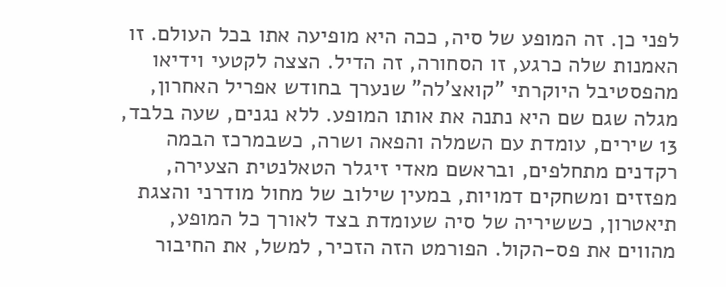לפני כן. זה המופע של סיה, ככה היא מופיעה אתו בכל העולם. זו האמנות שלה כרגע, זו הסחורה, זה הדיל. הצצה לקטעי וידיאו מהפסטיבל היוקרתי "קואצ'לה" שנערך בחודש אפריל האחרון, מגלה שגם שם היא נתנה את אותו המופע. ללא נגנים, שעה בלבד, 13 שירים, עומדת עם השמלה והפאה ושרה, כשבמרכז הבמה רקדנים מתחלפים, ובראשם מאדי זיגלר הטאלנטית הצעירה, מפזזים ומשחקים דמויות, במעין שילוב של מחול מודרני והצגת תיאטרון, כששיריה של סיה שעומדת בצד לאורך כל המופע, מהווים את פס-הקול. הפורמט הזה הזכיר, למשל, את החיבור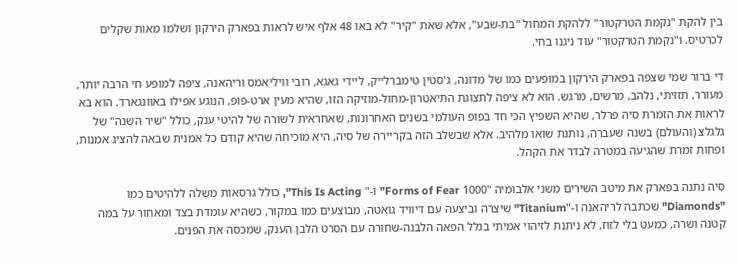בין להקת "נקמת הטרקטור" ללהקת המחול "בת-שבע", אלא שאת "קיר" לא באו 48 אלף איש לראות בפארק הירקון ושלמו מאות שקלים לכרטיס. ו"נקמת הטרקטור" עוד ניגנו בחי.

די ברור שמי שצפה בפארק הירקון במופעים כמו של מדונה, ג'סטין טימברלייק, ליידי גאגא, רובי וויליאמס וריהאנה, ציפה למופע חי הרבה יותר, מעורר, תזזיתי, נלהב, מרשים, מרגש. הוא לא ציפה לתצוגת התיאטרון-מחול-מוזיקה הזו, שהיא מעין ארט-פופ, הנוגע אפילו באוונגארד. הוא בא לראות את הזמרת סיה פרלר, שהיא השפיץ הכי חד בפופ העולמי בשנים האחרונות, שאחראית לשורה של להיטי ענק, כולל "שיר השנה" של גלגלצ (והעולם) בשנה שעברה, נותנת שואו מלהיב. אלא שבשלב הזה בקריירה של סיה, היא מוכיחה שהיא קודם כל אמנית שבאה להציג אמנות, ופחות זמרת שהגיעה במטרה לבדר את הקהל.

סיה נתנה בפארק את מיטב השירים משני אלבומיה "1000 Forms of Fear" ו-" This Is Acting", כולל גרסאות משלה ללהיטים כמו "Diamonds" שכתבה לריהאנה ו-"Titanium" שיצרה וביצעה עם דיוויד גואטה, מבוצעים כמו במקור, כשהיא עומדת בצד ומאחור על במה קטנה ושרה, כמעט בלי לזוז, לא ניתנת לזיהוי אמיתי בגלל הפאה הלבנה-שחורה עם הסרט הלבן הענק, שמכסה את הפנים.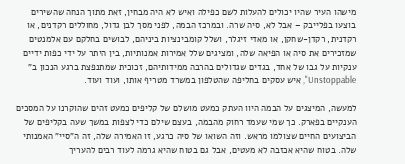מישהו העיר שהיו יכולים להעלות לשם כפילה ואיש לא היה מבחין, זאת מתוך הנחה שהשירים בוצעו בפלייבק – אבל לא, סיה שרה. ובמרכז הבמה, לפני מסך לבן גדול, מחוללים רקדנים, או רקדנית, רקדן-שחקן, או מאדי זיגלר, ושלל קומבינציות ביניהם, לבושים בחלקם עם אלמנטים שמזכירים את סיה או הפיאה שלה, ומציגים שלל אמירות אמנותיות, בין היתר על ידי כפות ידיים ענקיות על גבו של אחד, בגדים שגדולים בהרבה ממידותיהם, זכוכית שמתנפצת ברגע הנכון ב" Unstoppable", איש עסקים בחליפה שהטלפון במשרד מטריף אותו, ועוד ועוד.

למעשה, המיצגים על הבמה היוו העתק כמעט מושלם של קליפים כמעט זהים שהוקרנו על המסכים הענקיים בפארק. כך שמי שעמד רחוק מהבמה, בעצם שילם כדי לצפות במשך שעה בקליפים של הביצועים החיים שצולמו מראש. וזה השואו של סיה כרגע, זו האמירה שלה, זה ה"סיי" האמנותי שלה. בטוח שהיא אכזבה לא מעטים, אבל גם בטוח שהיא גרמה לעוד רבים להעריך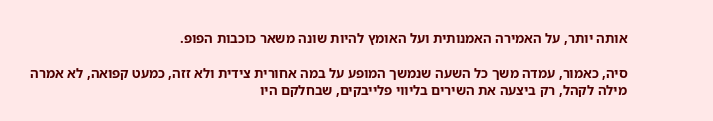אותה יותר, על האמירה האמנותית ועל האומץ להיות שונה משאר כוכבות הפופ.

סיה, כאמור, עמדה משך כל השעה שנמשך המופע על במה אחורית צידית ולא זזה, כמעט קפואה, לא אמרה מילה לקהל, רק ביצעה את השירים בליווי פלייבקים, שבחלקם היו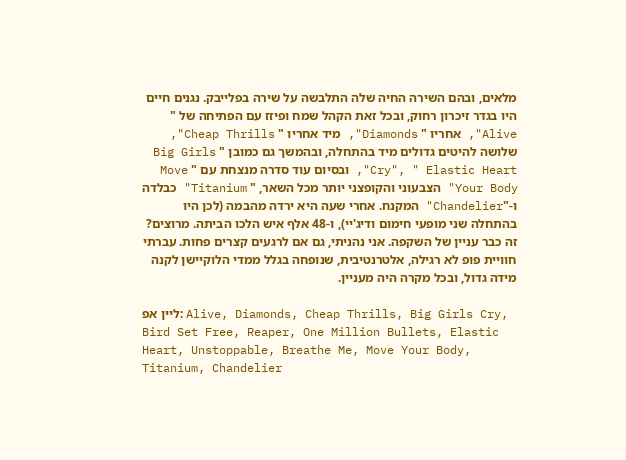מלאים, ובהם השירה החיה שלה התלבשה על שירה בפלייבק. נגנים חיים היו בגדר זיכרון רחוק, ובכל זאת הקהל שמח ופיזז עם הפתיחה של " Alive", אחריו " Diamonds", מיד אחריו " Cheap Thrills", שלושה להיטים גדולים מיד בהתחלה, ובהמשך גם כמובן " Big Girls Cry", " Elastic Heart", ובסיום עוד סדרה מנצחת עם " Move Your Body" הצבעוני והקופצני יותר מכל השאר, " Titanium" כבלדה ו-"Chandelier" המקנח. אחרי שעה היא ירדה מהבמה (לכן היו בהתחלה שני מופעי חימום ודיג'יי), ו-48 אלף איש הלכו הביתה. מרוצים? זה כבר עניין של השקפה. אני נהניתי, גם אם לרגעים קצרים פחות. עברתי חוויית פופ לא רגילה, אלטרנטיבית, שנופחה בגלל ממדי הלוקיישן לקנה מידה גדול, ובכל מקרה היה מעניין.

ליין אפ: Alive, Diamonds, Cheap Thrills, Big Girls Cry, Bird Set Free, Reaper, One Million Bullets, Elastic Heart, Unstoppable, Breathe Me, Move Your Body, Titanium, Chandelier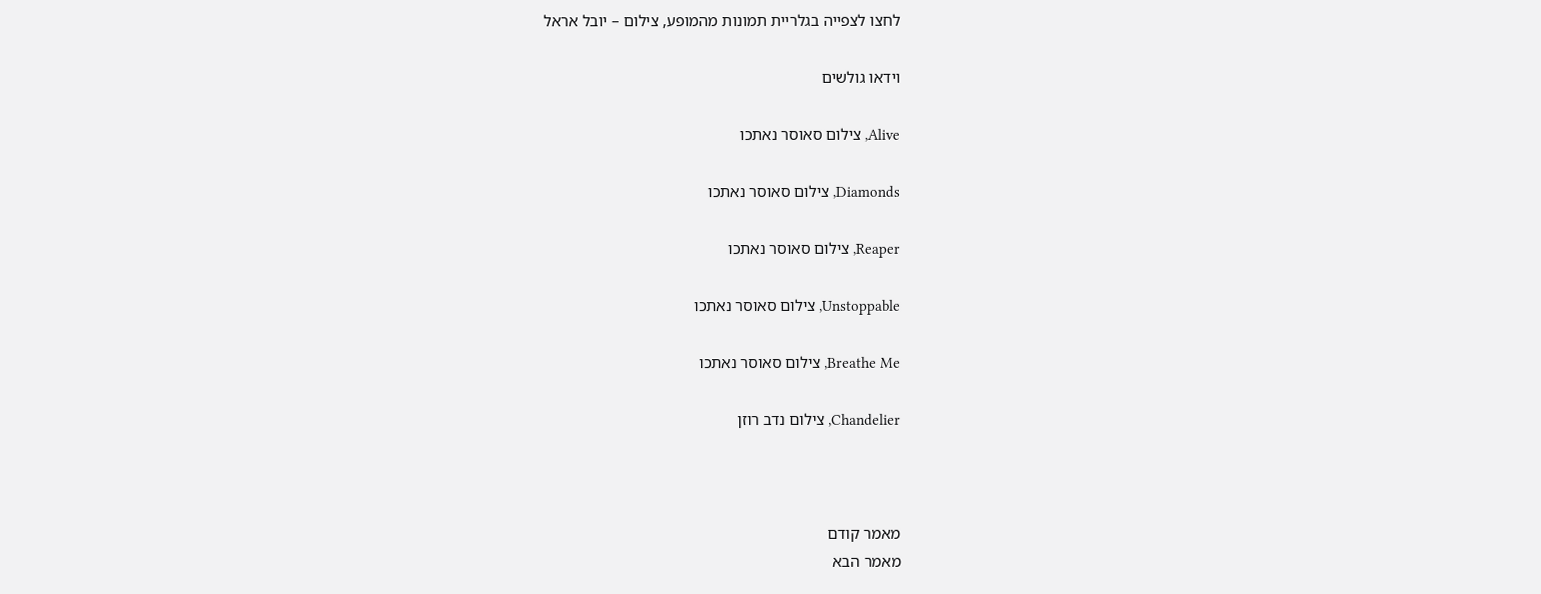לחצו לצפייה בגלריית תמונות מהמופע, צילום – יובל אראל

וידאו גולשים

Alive, צילום סאוסר נאתכו

Diamonds, צילום סאוסר נאתכו

Reaper, צילום סאוסר נאתכו

Unstoppable, צילום סאוסר נאתכו

Breathe Me, צילום סאוסר נאתכו

Chandelier, צילום נדב רוזן



מאמר קודם
מאמר הבא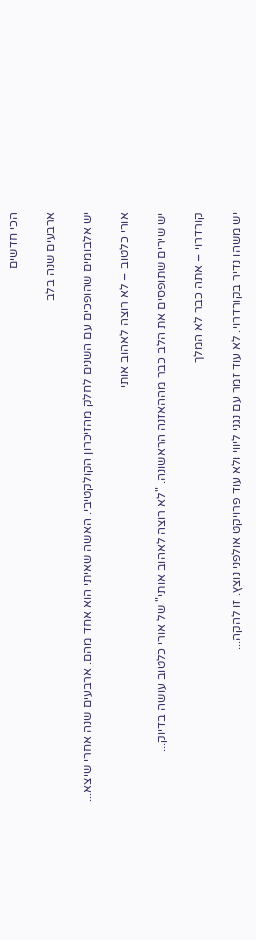הכי חדשים

ארבעים שנה בלב

יש אלבומים שהופכים עם השנים לחלק מהזיכרון הקולקטיבי. האשה שאיתי הוא אחד מהם. ארבעים שנה אחרי שיצא...

אורי כלטוב – לא רוצה לאהוב אותי

יש שירים שתופסים את הלב כבר מההאזנה הראשונה. "לא רוצה לאהוב אותי" של אורי כלטוב עושה בדיוק...

קורדרוי – אתה כבר לא המלך

יש משהו נדיר בקורדרוי. לא עוד זמר עם נגני ליווי ולא עוד פרויקט אולפני נוצץ. זו להקה...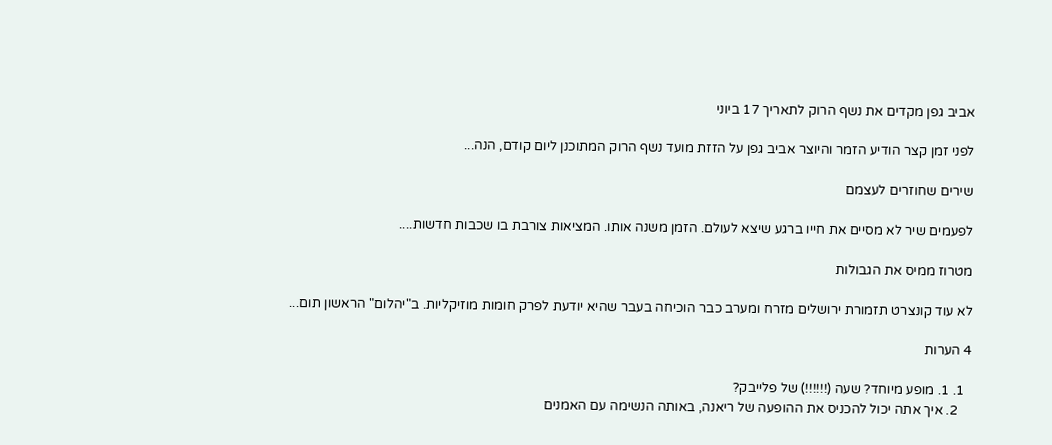אביב גפן מקדים את נשף הרוק לתאריך 17 ביוני

לפני זמן קצר הודיע הזמר והיוצר אביב גפן על הזזת מועד נשף הרוק המתוכנן ליום קודם, הנה...

שירים שחוזרים לעצמם

לפעמים שיר לא מסיים את חייו ברגע שיצא לעולם. הזמן משנה אותו. המציאות צורבת בו שכבות חדשות....

מטרוז ממיס את הגבולות

לא עוד קונצרט תזמורת ירושלים מזרח ומערב כבר הוכיחה בעבר שהיא יודעת לפרק חומות מוזיקליות. ב"יהלום" הראשון תום...

4 הערות

  1. 1. מופע מיוחד? שעה (!!!!!!) של פלייבק?
    2. איך אתה יכול להכניס את ההופעה של ריאנה, באותה הנשימה עם האמנים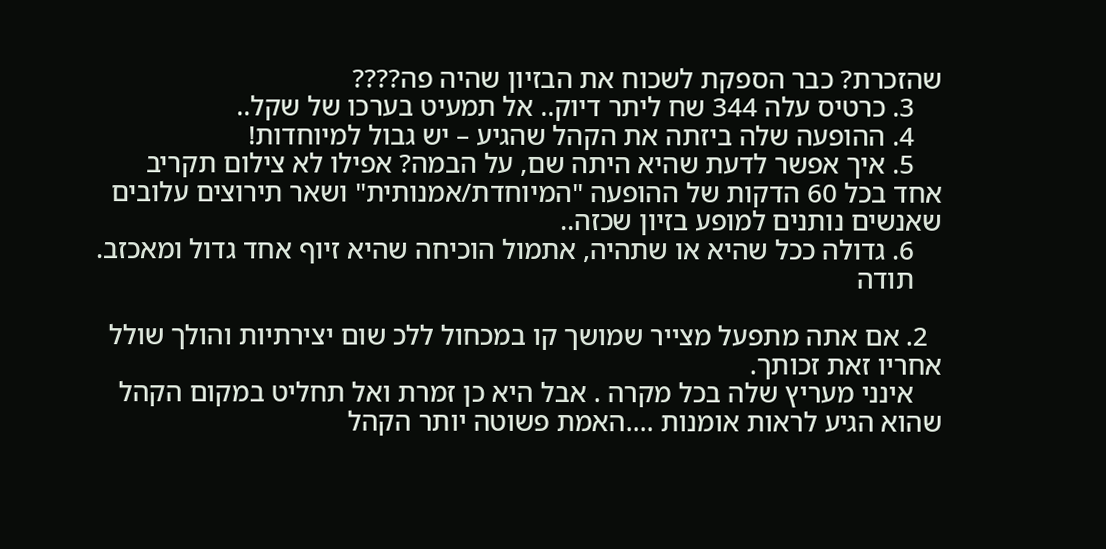שהזכרת? כבר הספקת לשכוח את הבזיון שהיה פה????
    3. כרטיס עלה 344 שח ליתר דיוק.. אל תמעיט בערכו של שקל..
    4. ההופעה שלה ביזתה את הקהל שהגיע – יש גבול למיוחדות!
    5. איך אפשר לדעת שהיא היתה שם, על הבמה? אפילו לא צילום תקריב אחד בכל 60 הדקות של ההופעה "המיוחדת/אמנותית" ושאר תירוצים עלובים שאנשים נותנים למופע בזיון שכזה..
    6. גדולה ככל שהיא או שתהיה, אתמול הוכיחה שהיא זיוף אחד גדול ומאכזב.
    תודה

  2. אם אתה מתפעל מצייר שמושך קו במכחול ללכ שום יצירתיות והולך שולל אחריו זאת זכותך.
    אינני מעריץ שלה בכל מקרה . אבל היא כן זמרת ואל תחליט במקום הקהל שהוא הגיע לראות אומנות ….האמת פשוטה יותר הקהל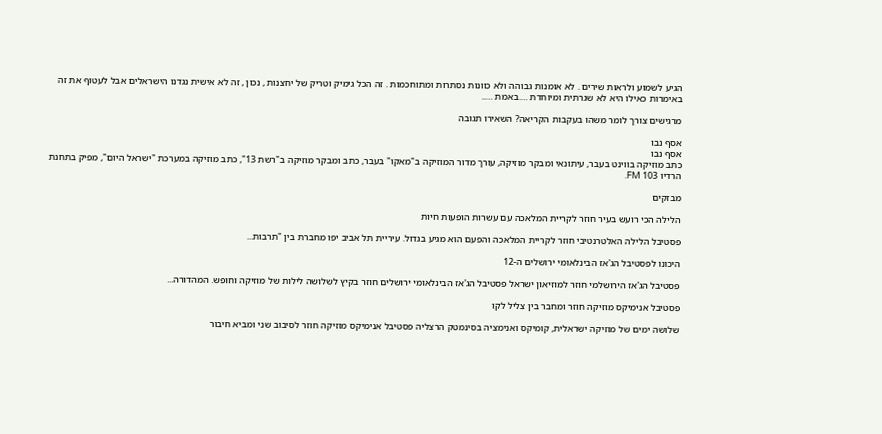הגיע לשמוע ולראות שירים . לא אומנות גבוהה ולא כוונות נסתרות ומתוחכמות . זה הכל גימיק וטריק של יחצנות , נכון , זה לא אישית נגדנו הישראלים אבל לעטוף את זה באימרות כאילו היא לא שגרתית ומיוחדת ….באמת …..

מרגישים צורך לומר משהו בעקבות הקריאה? השאירו תגובה

אסף נבו
אסף נבו
כתב מוזיקה בווינט בעבר, עיתונאי ומבקר מוזיקה, עורך מדור המוזיקה ב"מאקו" בעבר, כתב ומבקר מוזיקה ב"רשת 13", כתב מוזיקה במערכת "ישראל היום", מפיק בתחנת הרדיו 103 FM.

מבזקים

הלילה הכי רועש בעיר חוזר לקריית המלאכה עם עשרות הופעות חיות

פסטיבל הלילה האלטרנטיבי חוזר לקריית המלאכה והפעם הוא מגיע בגדול. עיריית תל אביב יפו מחברת בין "תרבות...

היכונו לפסטיבל הג'אז הבינלאומי ירושלים ה-12

פסטיבל הג'אז הירושלמי חוזר למוזיאון ישראל פסטיבל הג'אז הבינלאומי ירושלים חוזר בקיץ לשלושה לילות של מוזיקה וחופש. המהדורה...

פסטיבל אנימיקס מוזיקה חוזר ומחבר בין צליל לקו

שלושה ימים של מוזיקה ישראלית, קומיקס ואנימציה בסינמטק הרצליה פסטיבל אנימיקס מוזיקה חוזר לסיבוב שני ומביא חיבור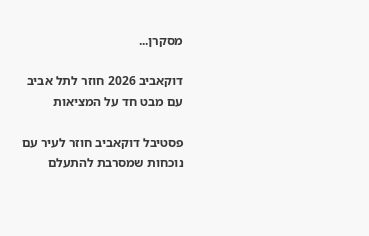מסקרן...

דוקאביב 2026 חוזר לתל אביב עם מבט חד על המציאות

פסטיבל דוקאביב חוזר לעיר עם נוכחות שמסרבת להתעלם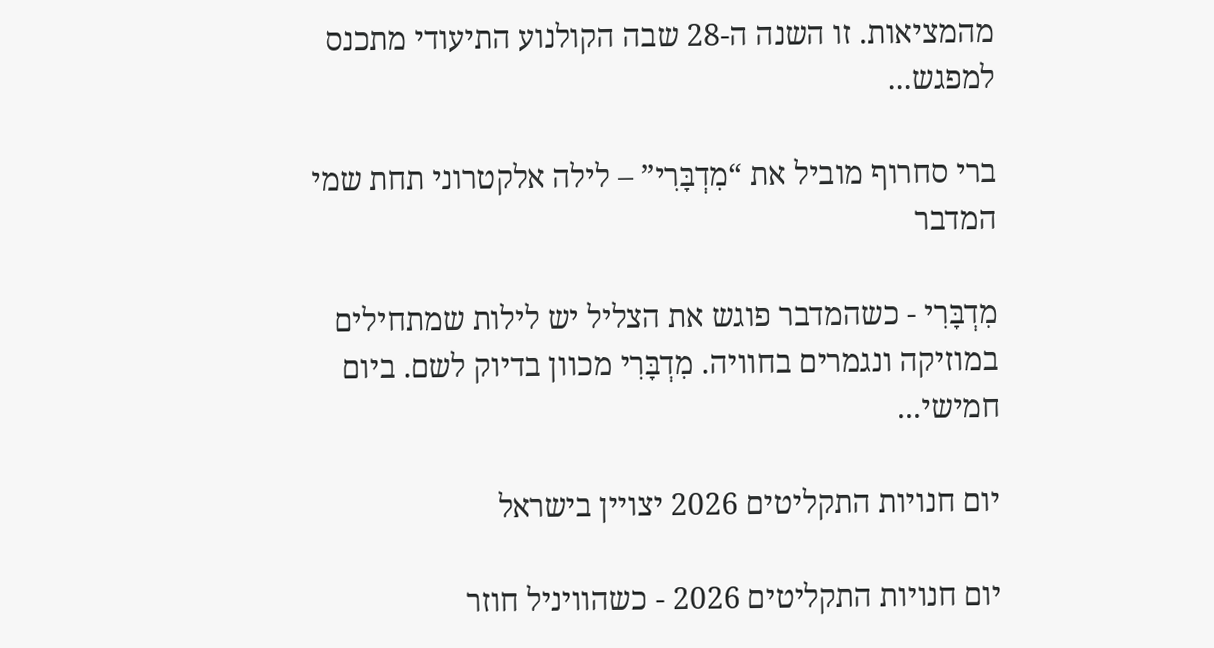מהמציאות. זו השנה ה-28 שבה הקולנוע התיעודי מתכנס למפגש...

ברי סחרוף מוביל את “מִדְבָּרִי” – לילה אלקטרוני תחת שמי המדבר

מִדְבָּרִי - כשהמדבר פוגש את הצליל יש לילות שמתחילים במוזיקה ונגמרים בחוויה. מִדְבָּרִי מכוון בדיוק לשם. ביום חמישי...

יום חנויות התקליטים 2026 יצויין בישראל

יום חנויות התקליטים 2026 - כשהוויניל חוזר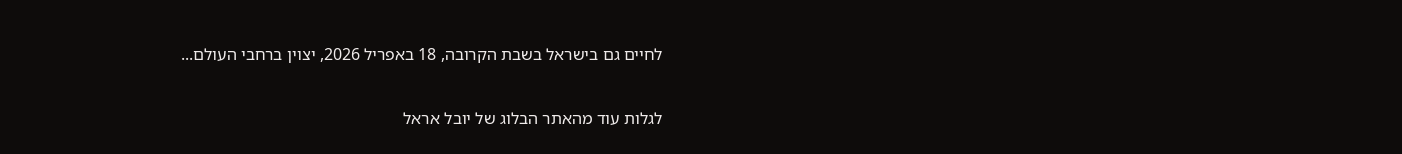לחיים גם בישראל בשבת הקרובה, 18 באפריל 2026, יצוין ברחבי העולם...

לגלות עוד מהאתר הבלוג של יובל אראל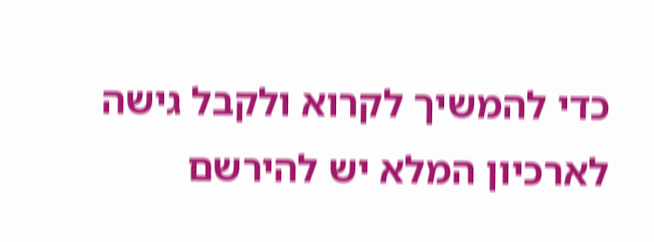כדי להמשיך לקרוא ולקבל גישה לארכיון המלא יש להירשם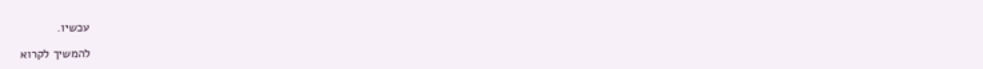עכשיו.

להמשיך לקרוא